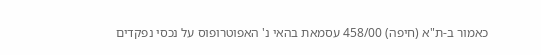כאמור ב-ת"א (חיפה) 458/00 עסמאת בהאי נ' האפוטרופוס על נכסי נפקדים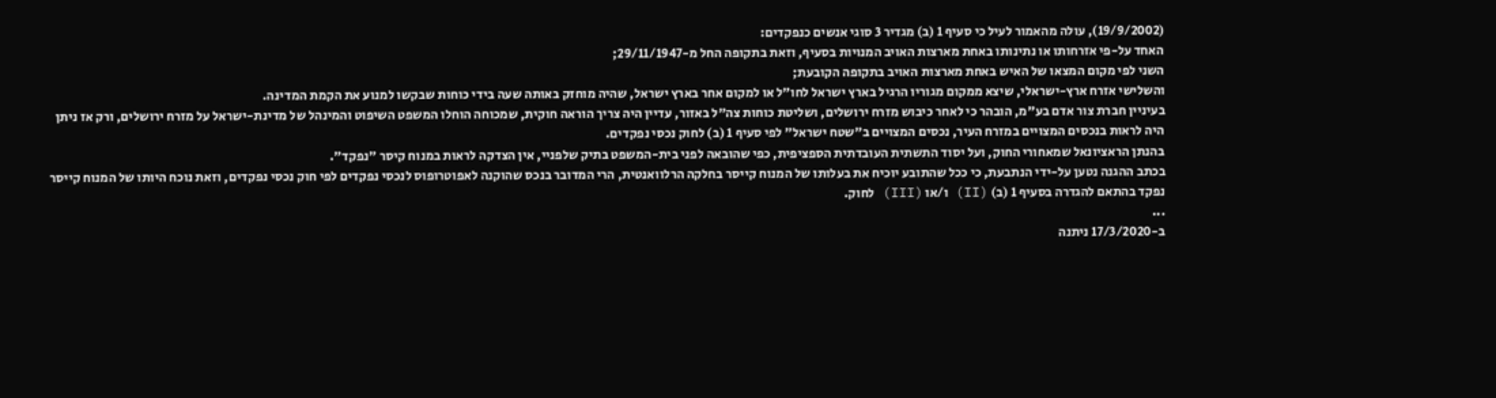(19/9/2002), עולה מהאמור לעיל כי סעיף 1 (ב) מגדיר 3 סוגי אנשים כנפקדים:
האחד על-פי אזרחותו או נתינותו באחת מארצות האויב המנויות בסעיף, וזאת בתקופה החל מ-29/11/1947;
השני לפי מקום המצאו של האיש באחת מארצות האויב בתקופה הקובעת;
והשלישי אזרח ארץ-ישראלי, שיצא ממקום מגוריו הרגיל בארץ ישראל לחו"ל או למקום אחר בארץ ישראל, שהיה מוחזק באותה שעה בידי כוחות שבקשו למנוע את הקמת המדינה.
בעיניין חברת צור אדם בע"מ, הובהר כי לאחר כיבוש מזרח ירושלים, ושליטת כוחות צה"ל באזור, עדיין היה צריך הוראה חוקית, שמכוחה הוחלו המשפט השיפוט והמינהל של מדינת-ישראל על מזרח ירושלים, ורק אז ניתן היה לראות בנכסים המצויים במזרח העיר, נכסים המצויים ב"שטח ישראל" לפי סעיף 1 (ב) לחוק נכסי נפקדים.
בהנתן הראציונאל שמאחורי החוק, ועל יסוד התשתית העובדתית הספציפית, כפי שהובאה לפני בית-המשפט בתיק שלפניי, אין הצדקה לראות במנוח קיסר "נפקד".
בכתב ההגנה נטען על-ידי הנתבעת, כי ככל שהתובע יוכיח את בעלותו של המנוח קייסר בחלקה הרלוואנטית, הרי המדובר בנכס שהוקנה לאפוטרופוס לנכסי נפקדים לפי חוק נכסי נפקדים, וזאת נוכח היותו של המנוח קייסר נפקד בהתאם להגדרה בסעיף 1 (ב) (II) ו/או (III) לחוק.
...
ב-17/3/2020 ניתנה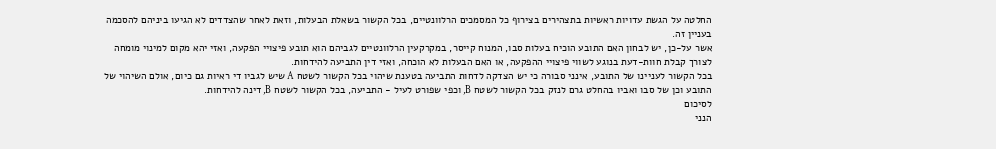החלטה על הגשת עדויות ראשיות בתצהירים בצירוף כל המסמכים הרלוונטיים, בכל הקשור בשאלת הבעלות, וזאת לאחר שהצדדים לא הגיעו ביניהם להסכמה בעניין זה.
אשר על-כן, יש לבחון האם התובע הוכיח בעלות סבו, המנוח קייסר, במקרקעין הרלוונטיים לגביהם הוא תובע פיצויי הפקעה, ואזי יהא מקום למינוי מומחה לצורך קבלת חוות-דעת בנוגע לשווי פיצויי ההפקעה, או האם הבעלות לא הוכחה, ואזי דין התביעה להידחות.
בכל הקשור לעניינו של התובע, אינני סבורה כי יש הצדקה לדחות התביעה בטענת שיהוי בכל הקשור לשטח A שיש לגביו די ראיות גם כיום, אולם השיהוי של התובע וכן של סבו ואביו בהחלט גרם לנזק בכל הקשור לשטח B, וכפי שפורט לעיל - התביעה, בכל הקשור לשטח B, דינה להידחות.
לסיכום
הנני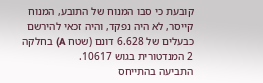קובעת כי סבו המנוח של התובע, המנוח קייסר, לא היה נפקד, והיה זכאי להירשם כבעלים של 6.628 דונם (שטח A) בחלקה 2 המנדטורית בגוש 10617.
התביעה בהתייחס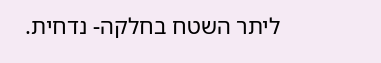ליתר השטח בחלקה- נדחית.